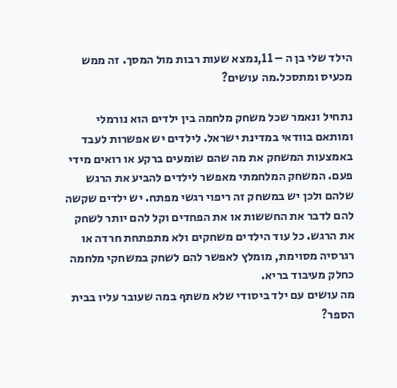הילד שלי בן ה – 11,נמצא שעות רבות מול המסך. זה ממש מכעיס ומתסכל.מה עושים?

נתחיל ונאמר שכל משחק מלחמה בין ילדים הוא נורמלי ומותאם בוודאי במדינת ישראל. לילדים יש אפשרות לעבד באמצעות המשחק את מה שהם שומעים ברקע או רואים מידי פעם. המשחק המלחמתי מאפשר לילדים להביע את הרגש שלהם ולכן יש במשחק זה ריפוי רגשי מפתח. יש ילדים שקשה להם לדבר את החששות או את הפחדים וקל להם יותר לשחק את הרגש. כל עוד הילדים משחקים ולא מתפתחת חרדה או רגרסיה מסוימת, מומלץ לאפשר להם לשחק במשחקי מלחמה כחלק מעיבוד בריא.
מה עושים עם ילד ביסודי שלא משתף במה שעובר עליו בבית הספר?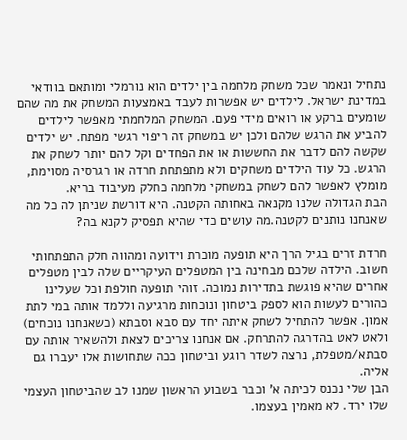נתחיל ונאמר שכל משחק מלחמה בין ילדים הוא נורמלי ומותאם בוודאי במדינת ישראל. לילדים יש אפשרות לעבד באמצעות המשחק את מה שהם שומעים ברקע או רואים מידי פעם. המשחק המלחמתי מאפשר לילדים להביע את הרגש שלהם ולכן יש במשחק זה ריפוי רגשי מפתח. יש ילדים שקשה להם לדבר את החששות או את הפחדים וקל להם יותר לשחק את הרגש. כל עוד הילדים משחקים ולא מתפתחת חרדה או רגרסיה מסוימת, מומלץ לאפשר להם לשחק במשחקי מלחמה כחלק מעיבוד בריא.
הבת הגדולה שלנו מקנאה באחותה הקטנה. היא דורשת שניתן לה כל מה שאנחנו נותנים לקטנה.מה עושים כדי שהיא תפסיק לקנא בה?

חרדת זרים בגיל הרך היא תופעה מוכרת וידועה ומהווה חלק התפתחותי חשוב. הילדה שלכם מבחינה בין המטפלים העיקריים שלה לבין מטפלים אחרים שהיא פוגשת בתדירות נמוכה. זוהי תופעה חולפת וכל שעלינו כהורים לעשות הוא לספק ביטחון ונוכחות מרגיעה וללמד אותה במי לתת אמון. אפשר להתחיל לשחק איתה יחד עם סבא וסבתא (כשאנחנו נוכחים) ולאט לאט בהדרגה להתרחק. אם אנחנו צריכים לצאת ולהשאיר אותה עם סבתא/מטפלת, נרצה לשדר רוגע וביטחון ככה שתחושות אלו יעברו גם אליה.
הבן שלי נכנס לכיתה א’ וכבר בשבוע הראשון שמנו לב שהביטחון העצמי שלו ירד. לא מאמין בעצמו.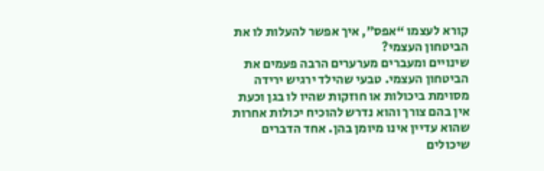קורא לעצמו “אפס”, איך אפשר להעלות לו את הביטחון העצמי?
שינויים ומעברים מערערים הרבה פעמים את הביטחון העצמי. טבעי שהילד ירגיש ירידה מסוימת ביכולות או חוזקות שהיו לו בגן וכעת אין בהם צורך והוא נדרש להוכיח יכולות אחרות שהוא עדיין אינו מיומן בהן. אחד הדברים שיכולים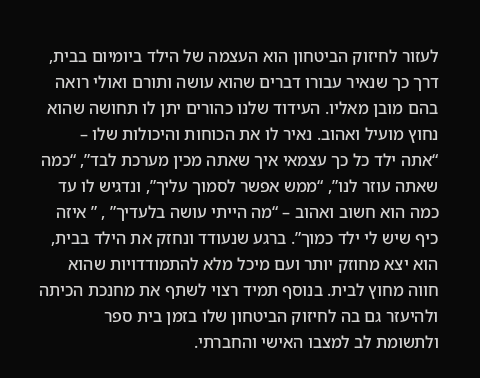לעזור לחיזוק הביטחון הוא העצמה של הילד ביומיום בבית, דרך כך שנאיר עבורו דברים שהוא עושה ותורם ואולי רואה בהם מובן מאליו. העידוד שלנו כהורים יתן לו תחושה שהוא נחוץ מועיל ואהוב. נאיר לו את הכוחות והיכולות שלו – “אתה ילד כל כך עצמאי איך שאתה מכין מערכת לבד”, “כמה שאתה עוזר לנו”, “ממש אפשר לסמוך עליך”, ונדגיש לו עד כמה הוא חשוב ואהוב – “מה הייתי עושה בלעדיך” , ” איזה כיף שיש לי ילד כמוך”. ברגע שנעודד ונחזק את הילד בבית, הוא יצא מחוזק יותר ועם מיכל מלא להתמודדויות שהוא חווה מחוץ לבית. בנוסף תמיד רצוי לשתף את מחנכת הכיתה ולהיעזר גם בה לחיזוק הביטחון שלו בזמן בית ספר ולתשומת לב למצבו האישי והחברתי.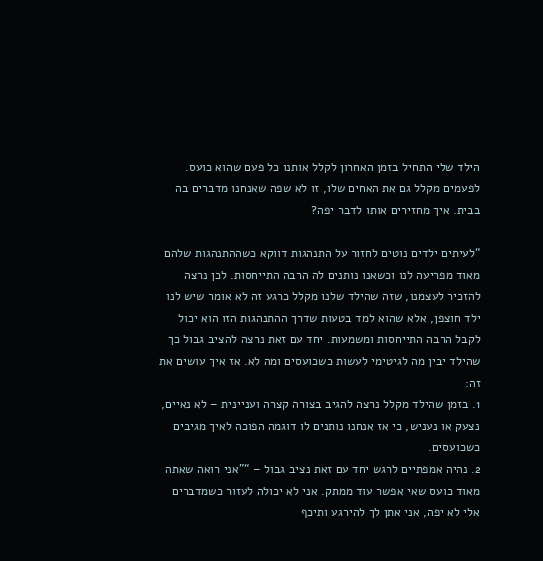הילד שלי התחיל בזמן האחרון לקלל אותנו כל פעם שהוא כועס. לפעמים מקלל גם את האחים שלו, זו לא שפה שאנחנו מדברים בה בבית. איך מחזירים אותו לדבר יפה?

“לעיתים ילדים נוטים לחזור על התנהגות דווקא כשההתנהגות שלהם מאוד מפריעה לנו וכשאנו נותנים לה הרבה התייחסות. לכן נרצה להזכיר לעצמנו, שזה שהילד שלנו מקלל כרגע זה לא אומר שיש לנו ילד חוצפן, אלא שהוא למד בטעות שדרך ההתנהגות הזו הוא יכול לקבל הרבה התייחסות ומשמעות. יחד עם זאת נרצה להציב גבול כך שהילד יבין מה לגיטימי לעשות כשכועסים ומה לא. אז איך עושים את זה:
1. בזמן שהילד מקלל נרצה להגיב בצורה קצרה ועניינית – לא נאיים, נצעק או נעניש, כי אז אנחנו נותנים לו דוגמה הפוכה לאיך מגיבים כשכועסים.
2. נהיה אמפתיים לרגש יחד עם זאת נציב גבול – “”אני רואה שאתה מאוד כועס שאי אפשר עוד ממתק. אני לא יכולה לעזור כשמדברים אלי לא יפה, אני אתן לך להירגע ותיכף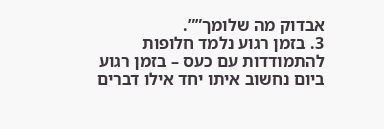אבדוק מה שלומך””.
3. בזמן רגוע נלמד חלופות להתמודדות עם כעס – בזמן רגוע ביום נחשוב איתו יחד אילו דברים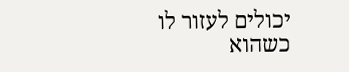יכולים לעזור לו כשהוא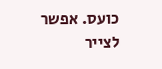כועס. אפשר לצייר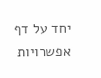יחד על דף אפשרויות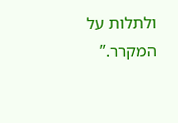ולתלות על המקרר.”